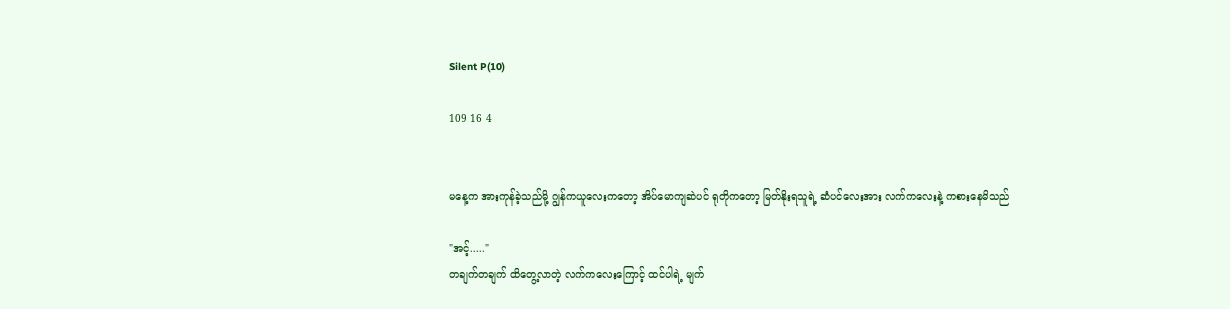Silent P(10)

109 16 4


မနေ့က အားကုန်ခဲ့သည်မို့ ဂျွန်ကယူလေးကတော့ အိပ်မောကျဆဲပင် ရုတိုကတော့ မြတ်နိုးရသူရဲ့ ဆံပင်လေးအား လက်ကလေးနဲ့ ကစားနေမိသည်

"အင့်....."
တချက်တချက် ထိတွေ့လာတဲ့ လက်ကလေးကြောင့် ထင်ပါရဲ့ မျက်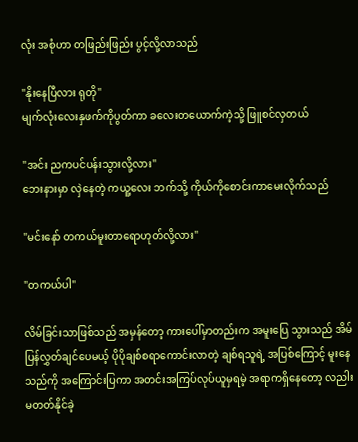လုံး အစုံဟာ တဖြည်းဖြည်း ပွင့်လို့လာသည်

"နိုးနေပြီလား ရုတို"
မျက်လုံးလေးနှဖက်ကိုပွတ်ကာ ခလေးတယောက်ကဲ့သို့ ဖြူစင်လှတယ်

"အင်း ညကပင်ပန်းသွားလို့လား"
ဘေးနားမှာ လှဲနေတဲ့ ကယူ့လေး ဘက်သို့ ကိုယ်ကိုစောင်းကာမေးလိုက်သည်

"မင်းနော် တကယ်မူးတာရောဟုတ်လို့လား"

"တကယ်ပါ"

လိမ်ခြင်းသာဖြစ်သည် အမှန်တော့ ကားပေါ်မှာတည်းက အမူးပြေ သွားသည် အိမ်ပြန်လွှတ်ချင်ပေမယ့် ပိုပိုချစ်စရာကောင်းလာတဲ့ ချစ်ရသူရဲ့ အပြစ်ကြောင့် မူးနေသည်ကို အကြောင်းပြကာ အတင်းအကြပ်လုပ်ယူမှရမဲ့ အရာကရှိနေတော့ လညါး မတတ်နိုင်ခဲ့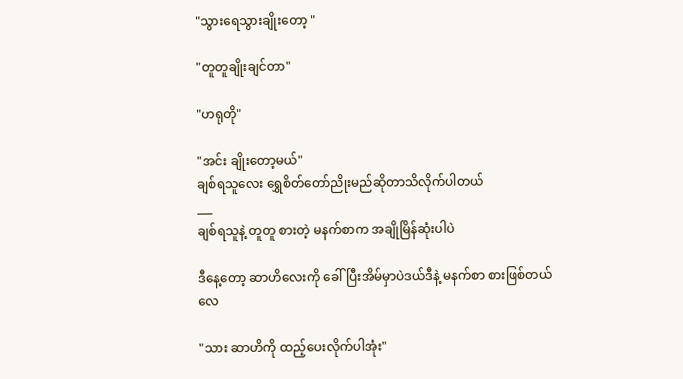"သွားရေသွားချိုးတော့ "

"တူတူချိုးချင်တာ"

"ဟရုတို"

"အင်း ချိုးတော့မယ်"
ချစ်ရသူလေး ရွှေစိတ်တော်ညိုးမည်ဆိုတာသိလိုက်ပါတယ်
___
ချစ်ရသူနဲ့ တူတူ စားတဲ့ မနက်စာက အချိုမြိန်ဆုံးပါပဲ

ဒီနေ့တော့ ဆာဟိလေးကို ခေါ်ပြီးအိမ်မှာပဲဒယ်ဒီနဲ့ မနက်စာ စားဖြစ်တယ်လေ

"သား ဆာဟိကို ထည့်ပေးလိုက်ပါအုံး"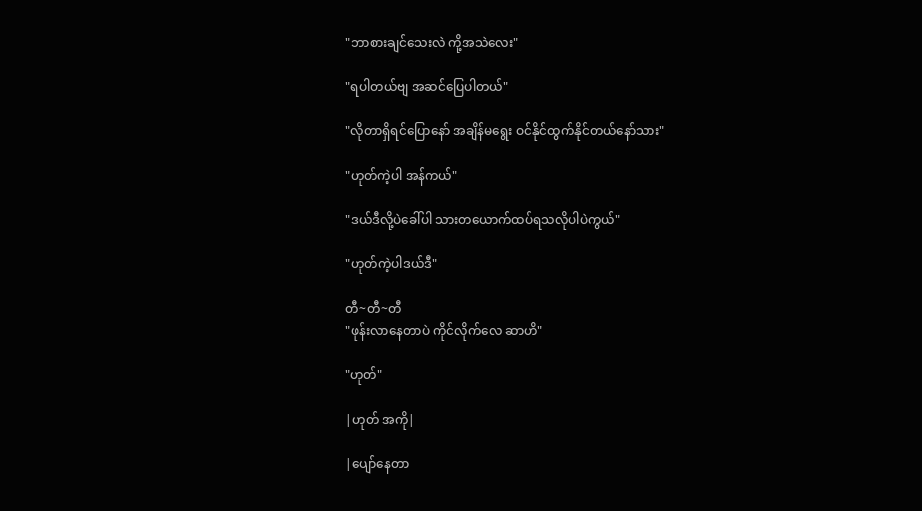"ဘာစားချင်သေးလဲ ကို့အသဲလေး"

"ရပါတယ်ဗျ အဆင်ပြေပါတယ်"

"လိုတာရှိရင်ပြောနော် အချိန်မရွေး ဝင်နိုင်ထွက်နိုင်တယ်နော်သား"

"ဟုတ်ကဲ့ပါ အန်ကယ်"

"ဒယ်ဒီလို့ပဲခေါ်ပါ သားတယောက်ထပ်ရသလိုပါပဲကွယ်"

"ဟုတ်ကဲ့ပါဒယ်ဒီ"

တီ~တီ~တီ
"ဖုန်းလာနေတာပဲ ကိုင်လိုက်လေ ဆာဟိ"

"ဟုတ်"

|ဟုတ် အကို|

|ပျော်နေတာ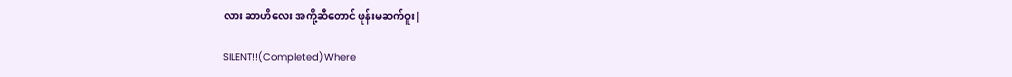လား ဆာဟိလေး အကို့ဆီတောင် ဖုန်းမဆက်ဝူး|

SILENT!!(Completed)Where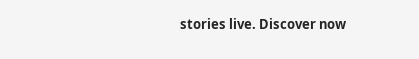stories live. Discover now